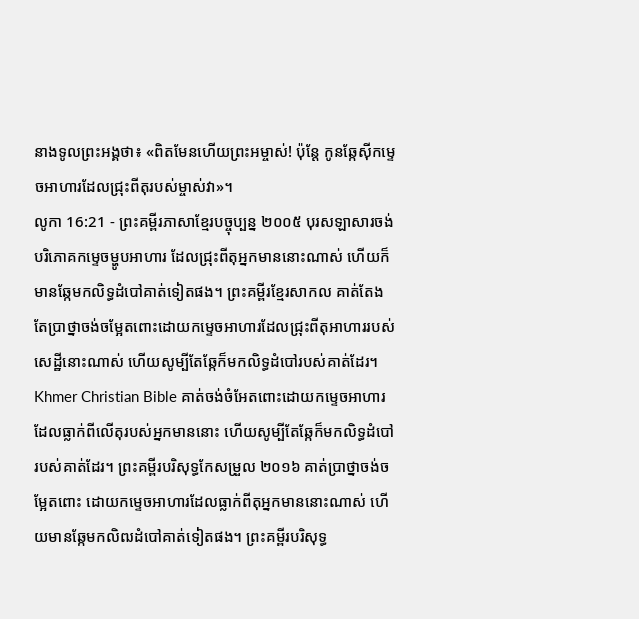នាងទូលព្រះអង្គថា៖ «ពិតមែនហើយព្រះអម្ចាស់! ប៉ុន្តែ កូនឆ្កែស៊ីកម្ទេចអាហារដែលជ្រុះពីតុរបស់ម្ចាស់វា»។
លូកា 16:21 - ព្រះគម្ពីរភាសាខ្មែរបច្ចុប្បន្ន ២០០៥ បុរសឡាសារចង់បរិភោគកម្ទេចម្ហូបអាហារ ដែលជ្រុះពីតុអ្នកមាននោះណាស់ ហើយក៏មានឆ្កែមកលិទ្ធដំបៅគាត់ទៀតផង។ ព្រះគម្ពីរខ្មែរសាកល គាត់តែងតែប្រាថ្នាចង់ចម្អែតពោះដោយកម្ទេចអាហារដែលជ្រុះពីតុអាហាររបស់សេដ្ឋីនោះណាស់ ហើយសូម្បីតែឆ្កែក៏មកលិទ្ធដំបៅរបស់គាត់ដែរ។ Khmer Christian Bible គាត់ចង់ចំអែតពោះដោយកម្ទេចអាហារ ដែលធ្លាក់ពីលើតុរបស់អ្នកមាននោះ ហើយសូម្បីតែឆ្កែក៏មកលិទ្ធដំបៅរបស់គាត់ដែរ។ ព្រះគម្ពីរបរិសុទ្ធកែសម្រួល ២០១៦ គាត់ប្រាថ្នាចង់ចម្អែតពោះ ដោយកម្ទេចអាហារដែលធ្លាក់ពីតុអ្នកមាននោះណាស់ ហើយមានឆ្កែមកលិឍដំបៅគាត់ទៀតផង។ ព្រះគម្ពីរបរិសុទ្ធ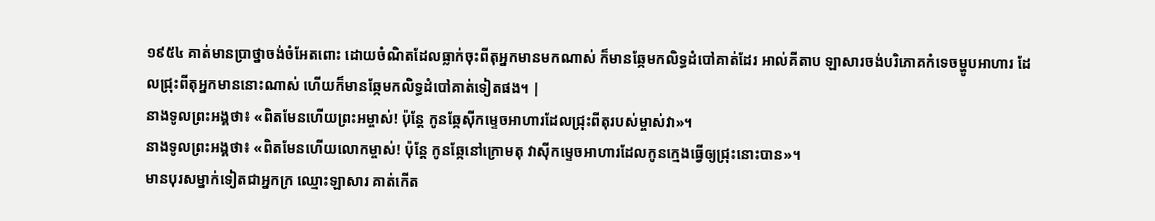១៩៥៤ គាត់មានប្រាថ្នាចង់ចំអែតពោះ ដោយចំណិតដែលធ្លាក់ចុះពីតុអ្នកមានមកណាស់ ក៏មានឆ្កែមកលិទ្ធដំបៅគាត់ដែរ អាល់គីតាប ឡាសារចង់បរិភោគកំទេចម្ហូបអាហារ ដែលជ្រុះពីតុអ្នកមាននោះណាស់ ហើយក៏មានឆ្កែមកលិទ្ធដំបៅគាត់ទៀតផង។ |
នាងទូលព្រះអង្គថា៖ «ពិតមែនហើយព្រះអម្ចាស់! ប៉ុន្តែ កូនឆ្កែស៊ីកម្ទេចអាហារដែលជ្រុះពីតុរបស់ម្ចាស់វា»។
នាងទូលព្រះអង្គថា៖ «ពិតមែនហើយលោកម្ចាស់! ប៉ុន្តែ កូនឆ្កែនៅក្រោមតុ វាស៊ីកម្ទេចអាហារដែលកូនក្មេងធ្វើឲ្យជ្រុះនោះបាន»។
មានបុរសម្នាក់ទៀតជាអ្នកក្រ ឈ្មោះឡាសារ គាត់កើត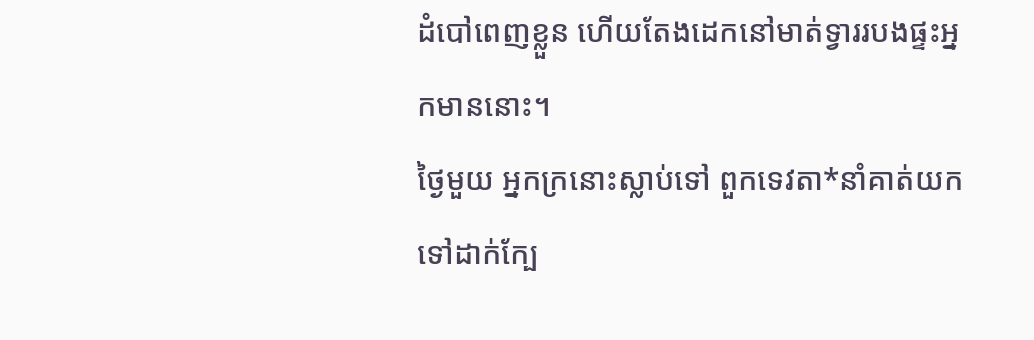ដំបៅពេញខ្លួន ហើយតែងដេកនៅមាត់ទ្វាររបងផ្ទះអ្នកមាននោះ។
ថ្ងៃមួយ អ្នកក្រនោះស្លាប់ទៅ ពួកទេវតា*នាំគាត់យកទៅដាក់ក្បែ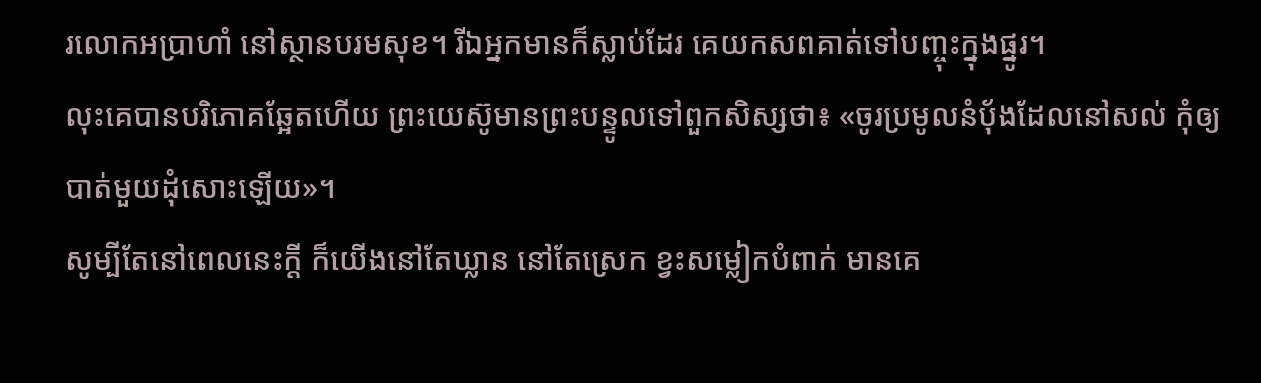រលោកអប្រាហាំ នៅស្ថានបរមសុខ។ រីឯអ្នកមានក៏ស្លាប់ដែរ គេយកសពគាត់ទៅបញ្ចុះក្នុងផ្នូរ។
លុះគេបានបរិភោគឆ្អែតហើយ ព្រះយេស៊ូមានព្រះបន្ទូលទៅពួកសិស្សថា៖ «ចូរប្រមូលនំប៉័ងដែលនៅសល់ កុំឲ្យបាត់មួយដុំសោះឡើយ»។
សូម្បីតែនៅពេលនេះក្ដី ក៏យើងនៅតែឃ្លាន នៅតែស្រេក ខ្វះសម្លៀកបំពាក់ មានគេ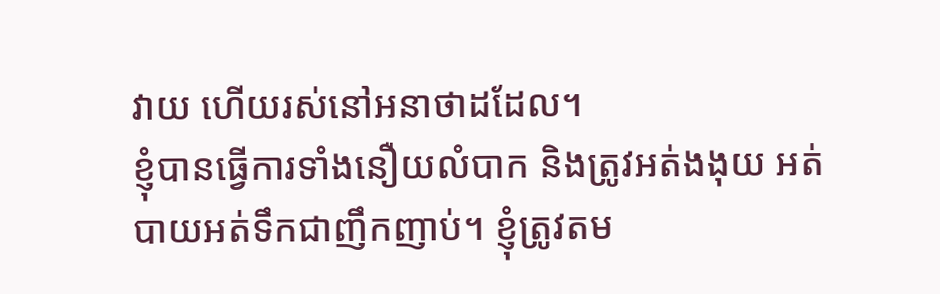វាយ ហើយរស់នៅអនាថាដដែល។
ខ្ញុំបានធ្វើការទាំងនឿយលំបាក និងត្រូវអត់ងងុយ អត់បាយអត់ទឹកជាញឹកញាប់។ ខ្ញុំត្រូវតម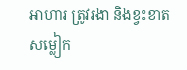អាហារ ត្រូវរងា និងខ្វះខាតសម្លៀក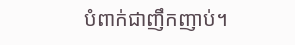បំពាក់ជាញឹកញាប់។